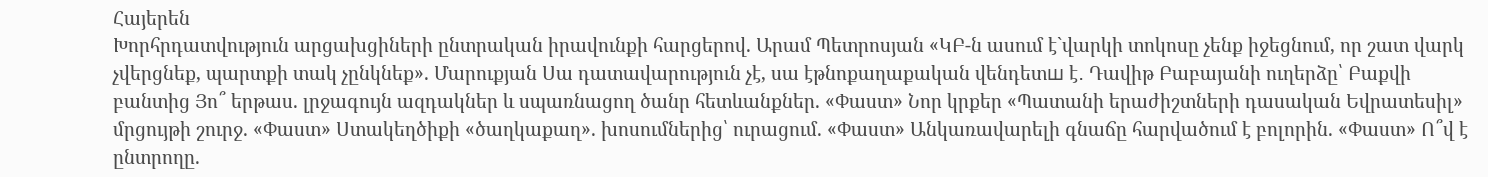Հայերեն
Խորհրդատվություն արցախցիների ընտրական իրավունքի հարցերով. Արամ Պետրոսյան «ԿԲ-ն ասում է`վարկի տոկոսը չենք իջեցնում, որ շատ վարկ չվերցնեք, պարտքի տակ չընկնեք». Մարուքյան Սա դատավարություն չէ, սա էթնոքաղաքական վենդետш է․ Դավիթ Բաբայանի ուղերձը՝ Բաքվի բանտից Յո՞ երթաս. լրջագույն ազդակներ և սպառնացող ծանր հետևանքներ. «Փաստ» Նոր կրքեր «Պատանի երաժիշտների դասական Եվրատեսիլ» մրցույթի շուրջ. «Փաստ» Ստակեղծիքի «ծաղկաքաղ». խոսումներից՝ ուրացում. «Փաստ» Անկառավարելի գնաճը հարվածում է բոլորին. «Փաստ» Ո՞վ է ընտրողը.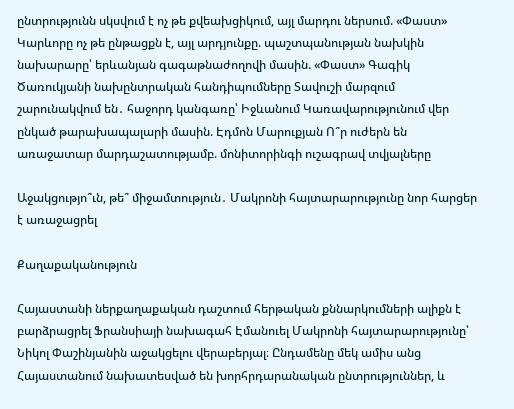ընտրությունն սկսվում է ոչ թե քվեախցիկում, այլ մարդու ներսում. «Փաստ» Կարևորը ոչ թե ընթացքն է, այլ արդյունքը. պաշտպանության նախկին նախարարը՝ երևանյան գագաթնաժողովի մասին. «Փաստ» Գագիկ Ծառուկյանի նախընտրական հանդիպումները Տավուշի մարզում շարունակվում են․ հաջորդ կանգառը՝ Իջևանում Կառավարությունում վեր ընկած թարախապալարի մասին. Էդմոն Մարուքյան Ո՞ր ուժերն են առաջատար մարդաշատությամբ. մոնիտորինգի ուշագրավ տվյալները

Աջակցությո՞ւն, թե՞ միջամտություն․ Մակրոնի հայտարարությունը նոր հարցեր է առաջացրել

Քաղաքականություն

Հայաստանի ներքաղաքական դաշտում հերթական քննարկումների ալիքն է բարձրացրել Ֆրանսիայի նախագահ Էմանուել Մակրոնի հայտարարությունը՝ Նիկոլ Փաշինյանին աջակցելու վերաբերյալ։ Ընդամենը մեկ ամիս անց Հայաստանում նախատեսված են խորհրդարանական ընտրություններ, և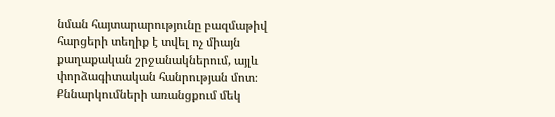նման հայտարարությունը բազմաթիվ հարցերի տեղիք է տվել ոչ միայն քաղաքական շրջանակներում, այլև փորձագիտական հանրության մոտ։ Քննարկումների առանցքում մեկ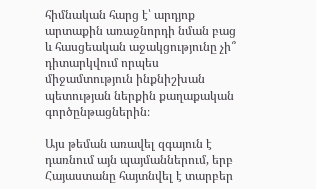հիմնական հարց է՝ արդյոք արտաքին առաջնորդի նման բաց և հասցեական աջակցությունը չի՞ դիտարկվում որպես միջամտություն ինքնիշխան պետության ներքին քաղաքական գործընթացներին։

Այս թեման առավել զգայուն է դառնում այն պայմաններում, երբ Հայաստանը հայտնվել է տարբեր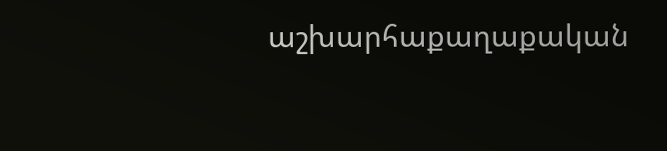աշխարհաքաղաքական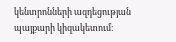կենտրոնների ազդեցության պայքարի կիզակետում։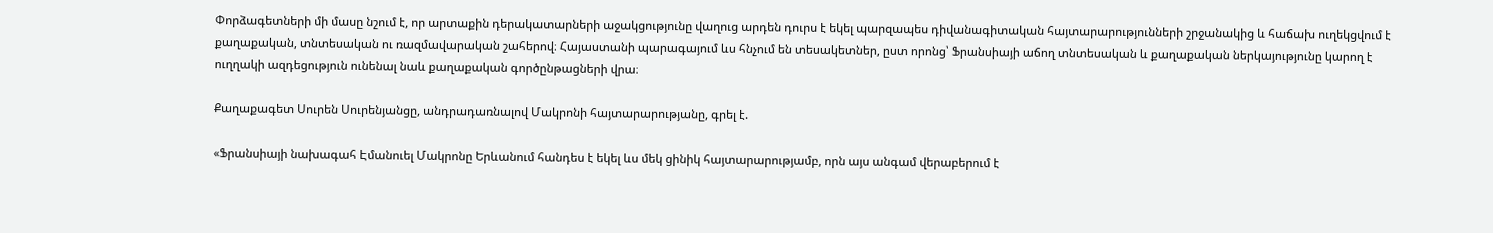Փորձագետների մի մասը նշում է, որ արտաքին դերակատարների աջակցությունը վաղուց արդեն դուրս է եկել պարզապես դիվանագիտական հայտարարությունների շրջանակից և հաճախ ուղեկցվում է քաղաքական, տնտեսական ու ռազմավարական շահերով։ Հայաստանի պարագայում ևս հնչում են տեսակետներ, ըստ որոնց՝ Ֆրանսիայի աճող տնտեսական և քաղաքական ներկայությունը կարող է ուղղակի ազդեցություն ունենալ նաև քաղաքական գործընթացների վրա։

Քաղաքագետ Սուրեն Սուրենյանցը, անդրադառնալով Մակրոնի հայտարարությանը, գրել է.

«Ֆրանսիայի նախագահ Էմանուել Մակրոնը Երևանում հանդես է եկել ևս մեկ ցինիկ հայտարարությամբ, որն այս անգամ վերաբերում է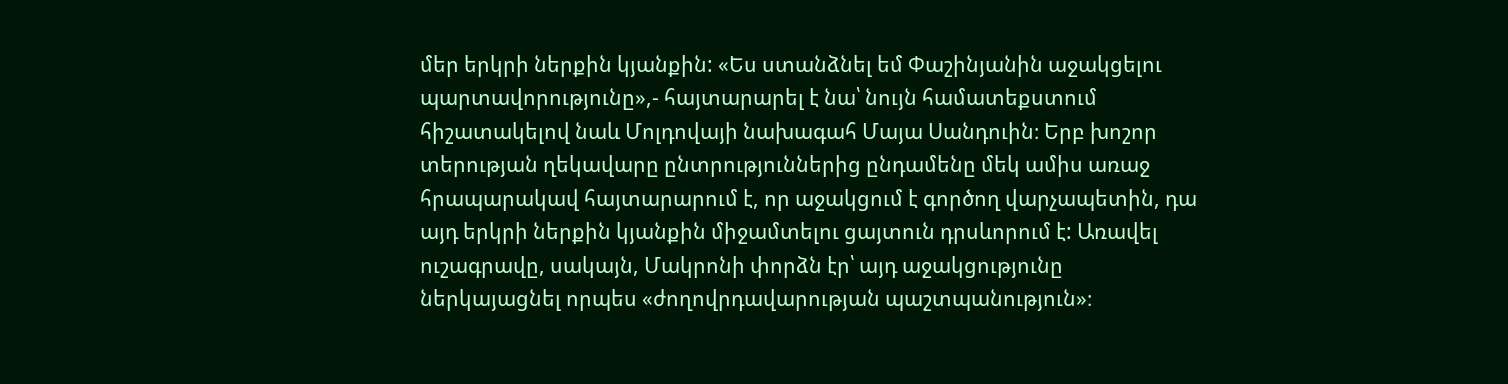մեր երկրի ներքին կյանքին: «Ես ստանձնել եմ Փաշինյանին աջակցելու պարտավորությունը»,- հայտարարել է նա՝ նույն համատեքստում հիշատակելով նաև Մոլդովայի նախագահ Մայա Սանդուին։ Երբ խոշոր տերության ղեկավարը ընտրություններից ընդամենը մեկ ամիս առաջ հրապարակավ հայտարարում է, որ աջակցում է գործող վարչապետին, դա այդ երկրի ներքին կյանքին միջամտելու ցայտուն դրսևորում է: Առավել ուշագրավը, սակայն, Մակրոնի փորձն էր՝ այդ աջակցությունը ներկայացնել որպես «ժողովրդավարության պաշտպանություն»։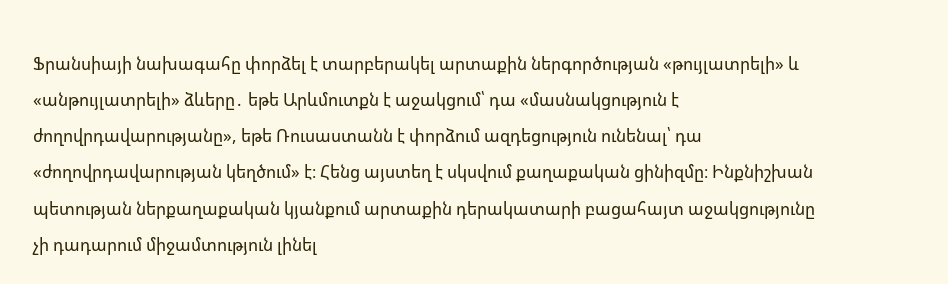Ֆրանսիայի նախագահը փորձել է տարբերակել արտաքին ներգործության «թույլատրելի» և «անթույլատրելի» ձևերը․ եթե Արևմուտքն է աջակցում՝ դա «մասնակցություն է ժողովրդավարությանը», եթե Ռուսաստանն է փորձում ազդեցություն ունենալ՝ դա «ժողովրդավարության կեղծում» է։ Հենց այստեղ է սկսվում քաղաքական ցինիզմը։ Ինքնիշխան պետության ներքաղաքական կյանքում արտաքին դերակատարի բացահայտ աջակցությունը չի դադարում միջամտություն լինել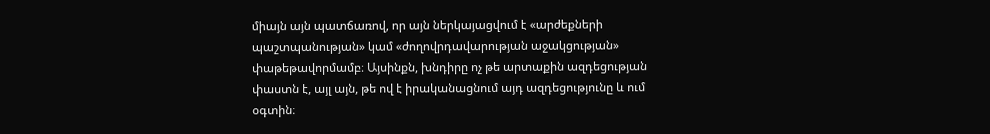միայն այն պատճառով, որ այն ներկայացվում է «արժեքների պաշտպանության» կամ «ժողովրդավարության աջակցության» փաթեթավորմամբ։ Այսինքն, խնդիրը ոչ թե արտաքին ազդեցության փաստն է, այլ այն, թե ով է իրականացնում այդ ազդեցությունը և ում օգտին։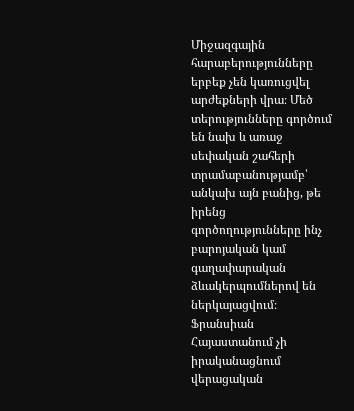Միջազգային հարաբերությունները երբեք չեն կառուցվել արժեքների վրա։ Մեծ տերությունները գործում են նախ և առաջ սեփական շահերի տրամաբանությամբ՝ անկախ այն բանից, թե իրենց գործողությունները ինչ բարոյական կամ գաղափարական ձևակերպումներով են ներկայացվում։ Ֆրանսիան Հայաստանում չի իրականացնում վերացական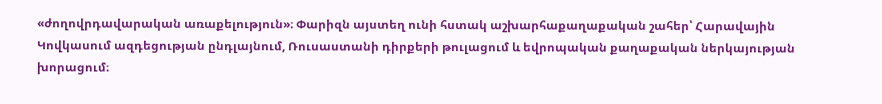«ժողովրդավարական առաքելություն»։ Փարիզն այստեղ ունի հստակ աշխարհաքաղաքական շահեր՝ Հարավային Կովկասում ազդեցության ընդլայնում, Ռուսաստանի դիրքերի թուլացում և եվրոպական քաղաքական ներկայության խորացում։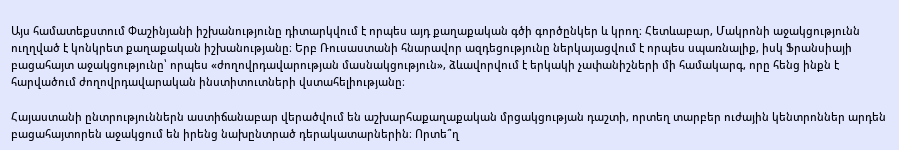Այս համատեքստում Փաշինյանի իշխանությունը դիտարկվում է որպես այդ քաղաքական գծի գործընկեր և կրող։ Հետևաբար, Մակրոնի աջակցությունն ուղղված է կոնկրետ քաղաքական իշխանությանը։ Երբ Ռուսաստանի հնարավոր ազդեցությունը ներկայացվում է որպես սպառնալիք, իսկ Ֆրանսիայի բացահայտ աջակցությունը՝ որպես «ժողովրդավարության մասնակցություն», ձևավորվում է երկակի չափանիշների մի համակարգ, որը հենց ինքն է հարվածում ժողովրդավարական ինստիտուտների վստահելիությանը։

Հայաստանի ընտրություններն աստիճանաբար վերածվում են աշխարհաքաղաքական մրցակցության դաշտի, որտեղ տարբեր ուժային կենտրոններ արդեն բացահայտորեն աջակցում են իրենց նախընտրած դերակատարներին։ Որտե՞ղ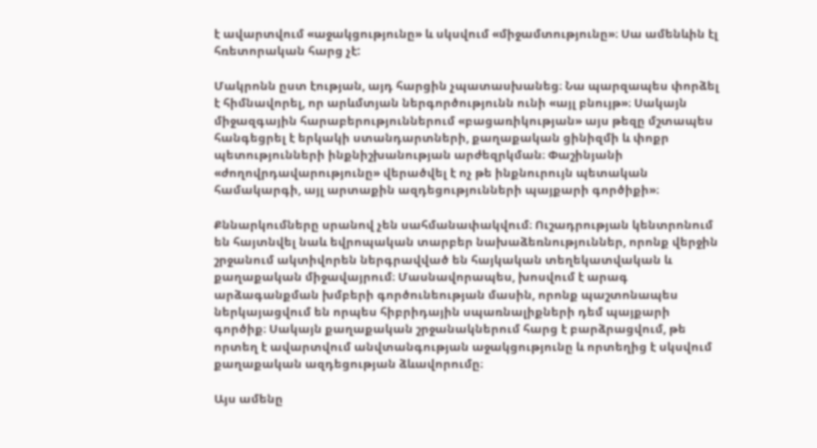է ավարտվում «աջակցությունը» և սկսվում «միջամտությունը»։ Սա ամենևին էլ հռետորական հարց չէ:

Մակրոնն ըստ էության, այդ հարցին չպատասխանեց։ Նա պարզապես փորձել է հիմնավորել, որ արևմտյան ներգործությունն ունի «այլ բնույթ»։ Սակայն միջազգային հարաբերություններում «բացառիկության» այս թեզը մշտապես հանգեցրել է երկակի ստանդարտների, քաղաքական ցինիզմի և փոքր պետությունների ինքնիշխանության արժեզրկման։ Փաշինյանի «ժողովրդավարությունը» վերածվել է ոչ թե ինքնուրույն պետական համակարգի, այլ արտաքին ազդեցությունների պայքարի գործիքի»։

Քննարկումները սրանով չեն սահմանափակվում։ Ուշադրության կենտրոնում են հայտնվել նաև եվրոպական տարբեր նախաձեռնություններ, որոնք վերջին շրջանում ակտիվորեն ներգրավված են հայկական տեղեկատվական և քաղաքական միջավայրում։ Մասնավորապես, խոսվում է արագ արձագանքման խմբերի գործունեության մասին, որոնք պաշտոնապես ներկայացվում են որպես հիբրիդային սպառնալիքների դեմ պայքարի գործիք։ Սակայն քաղաքական շրջանակներում հարց է բարձրացվում, թե որտեղ է ավարտվում անվտանգության աջակցությունը և որտեղից է սկսվում քաղաքական ազդեցության ձևավորումը։

Այս ամենը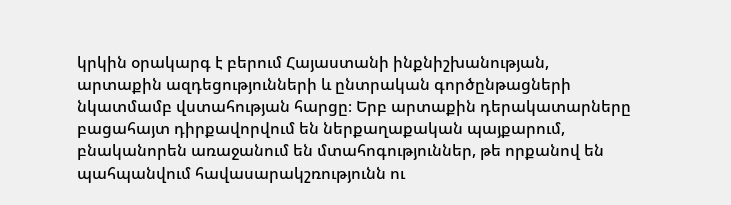կրկին օրակարգ է բերում Հայաստանի ինքնիշխանության, արտաքին ազդեցությունների և ընտրական գործընթացների նկատմամբ վստահության հարցը։ Երբ արտաքին դերակատարները բացահայտ դիրքավորվում են ներքաղաքական պայքարում, բնականորեն առաջանում են մտահոգություններ, թե որքանով են պահպանվում հավասարակշռությունն ու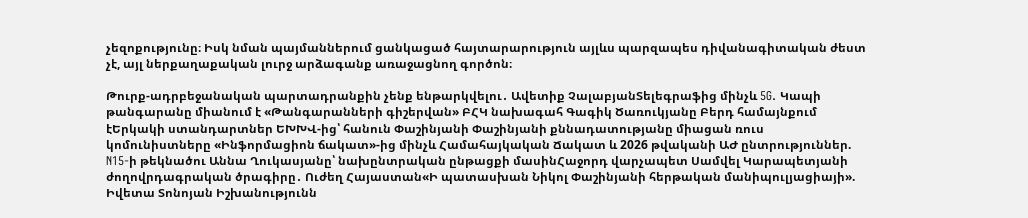չեզոքությունը։ Իսկ նման պայմաններում ցանկացած հայտարարություն այլևս պարզապես դիվանագիտական ժեստ չէ, այլ ներքաղաքական լուրջ արձագանք առաջացնող գործոն։

Թուրք-ադրբեջանական պարտադրանքին չենք ենթարկվելու․ Ավետիք ՉալաբյանՏելեգրաֆից մինչև 5G. Կապի թանգարանը միանում է «Թանգարանների գիշերվան» ԲՀԿ նախագահ Գագիկ Ծառուկյանը Բերդ համայնքում էԵրկակի ստանդարտներ ԵԽԽՎ-ից՝ հանուն Փաշինյանի Փաշինյանի քննադատությանը միացան ռուս կոմունիստները «Ինֆորմացիոն ճակատ»-ից մինչև Համահայկական Ճակատ և 2026 թվականի ԱԺ ընտրություններ. N15-ի թեկնածու Աննա Ղուկասյանը՝ նախընտրական ընթացքի մասինՀաջորդ վարչապետ Սամվել Կարապետյանի ժողովրդագրական ծրագիրը․ Ուժեղ Հայաստան«Ի պատասխան Նիկոլ Փաշինյանի հերթական մանիպուլյացիայի». Իվետա Տոնոյան Իշխանությունն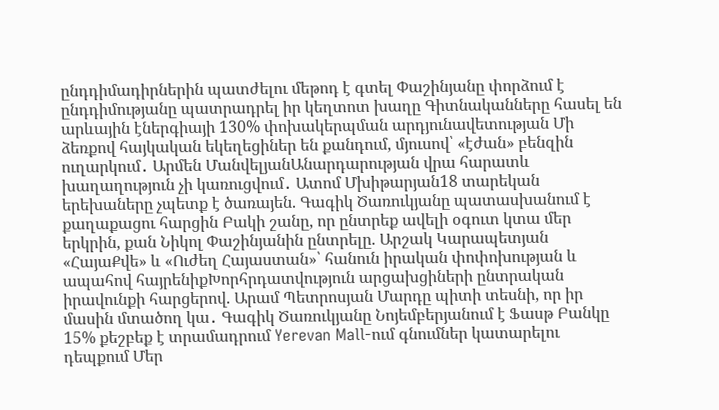ընդդիմադիրներին պատժելու մեթոդ է գտել Փաշինյանը փորձում է ընդդիմությանը պատրադրել իր կեղտոտ խաղը Գիտնականները հասել են արևային էներգիայի 130% փոխակերպման արդյունավետության Մի ձեռքով հայկական եկեղեցիներ են քանդում, մյուսով՝ «էժան» բենզին ուղարկում․ Արմեն ՄանվելյանԱնարդարության վրա հարատև խաղաղություն չի կառուցվում․ Ատոմ Մխիթարյան18 տարեկան երեխաները չպետք է ծառայեն. Գագիկ Ծառուկյանը պատասխանում է քաղաքացու հարցին Բակի շանը, որ ընտրեք ավելի օգուտ կտա մեր երկրին, քան Նիկոլ Փաշինյանին ընտրելը. Արշակ Կարապետյան «ՀայաՔվե» և «Ուժեղ Հայաստան»՝ հանուն իրական փոփոխության և ապահով հայրենիքԽորհրդատվություն արցախցիների ընտրական իրավունքի հարցերով. Արամ Պետրոսյան Մարդը պիտի տեսնի, որ իր մասին մտածող կա․ Գագիկ Ծառուկյանը Նոյեմբերյանում է Ֆասթ Բանկը 15% քեշբեք է տրամադրում Yerevan Mall-ում գնումներ կատարելու դեպքում Մեր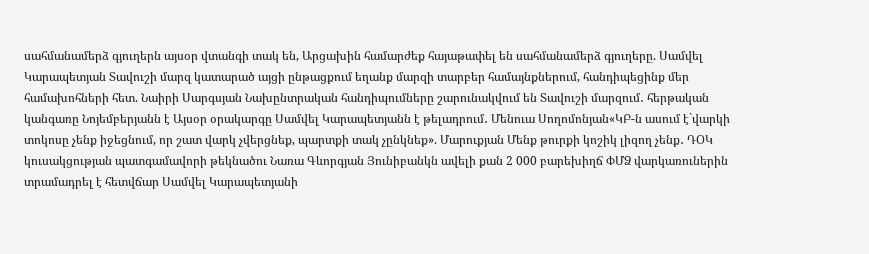սահմանամերձ գյուղերն այսօր վտանգի տակ են, Արցախին համարժեք հայաթափել են սահմանամերձ գյուղերը. Սամվել Կարապետյան Տավուշի մարզ կատարած այցի ընթացքում եղանք մարզի տարբեր համայնքներում, հանդիպեցինք մեր համախոհների հետ. Նաիրի Սարգսյան Նախընտրական հանդիպումները շարունակվում են Տավուշի մարզում․ հերթական կանգառը Նոյեմբերյանն է Այսօր օրակարգը Սամվել Կարապետյանն է թելադրում․ Մենուա Սողոմոնյան«ԿԲ-ն ասում է`վարկի տոկոսը չենք իջեցնում, որ շատ վարկ չվերցնեք, պարտքի տակ չընկնեք». Մարուքյան Մենք թուրքի կոշիկ լիզող չենք․ ԴՕԿ կուսակցության պատգամավորի թեկնածու Նառա Գևորգյան Յունիբանկն ավելի քան 2 000 բարեխիղճ ՓՄՁ վարկառուներին տրամադրել է հետվճար Սամվել Կարապետյանի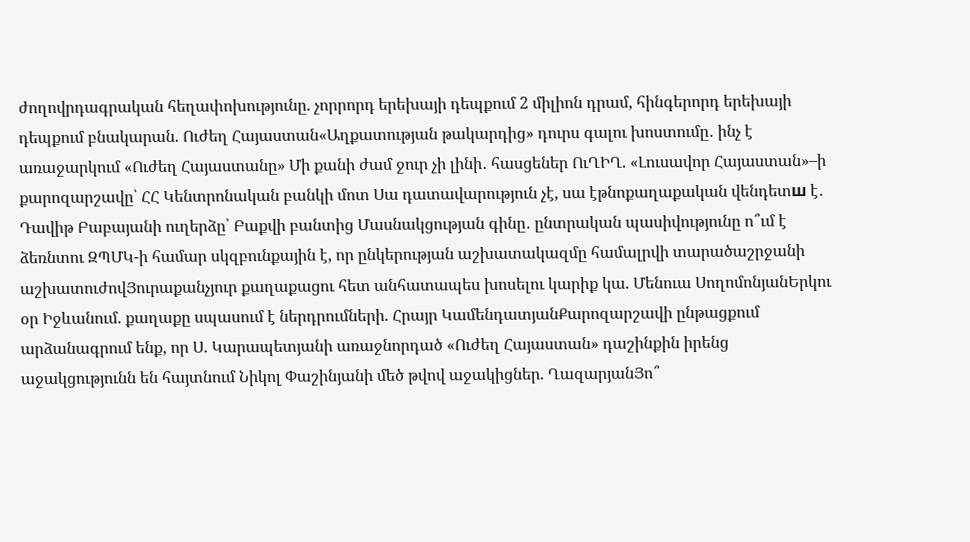ժողովրդագրական հեղափոխությունը. չորրորդ երեխայի դեպքում 2 միլիոն դրամ, հինգերորդ երեխայի դեպքում բնակարան. Ուժեղ Հայաստան«Աղքատության թակարդից» դուրս գալու խոստումը․ ինչ է առաջարկում «Ուժեղ Հայաստանը» Մի քանի ժամ ջուր չի լինի․ հասցեներ ՈւՂԻՂ. «Լուսավոր Հայաստան»–ի քարոզարշավը՝ ՀՀ Կենտրոնական բանկի մոտ Սա դատավարություն չէ, սա էթնոքաղաքական վենդետш է․ Դավիթ Բաբայանի ուղերձը՝ Բաքվի բանտից Մասնակցության գինը․ ընտրական պասիվությունը ո՞ւմ է ձեռնտու ԶՊՄԿ-ի համար սկզբունքային է, որ ընկերության աշխատակազմը համալրվի տարածաշրջանի աշխատուժովՅուրաքանչյուր քաղաքացու հետ անհատապես խոսելու կարիք կա. Մենուա ՍողոմոնյանԵրկու օր Իջևանում. քաղաքը սպասում է ներդրումների. Հրայր ԿամենդատյանՔարոզարշավի ընթացքում արձանագրում ենք, որ Ս. Կարապետյանի առաջնորդած «Ուժեղ Հայաստան» դաշինքին իրենց աջակցությունն են հայտնում Նիկոլ Փաշինյանի մեծ թվով աջակիցներ. ՂազարյանՅո՞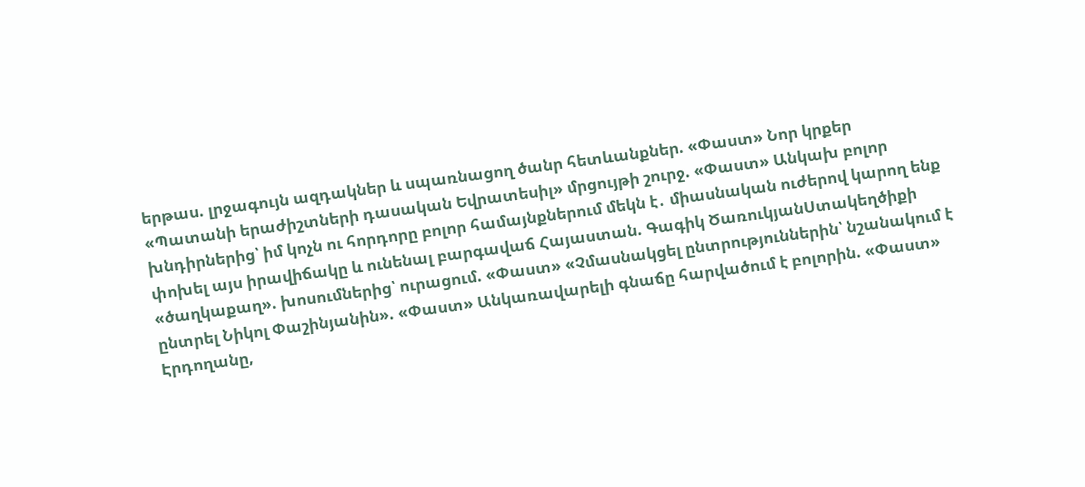երթաս. լրջագույն ազդակներ և սպառնացող ծանր հետևանքներ. «Փաստ» Նոր կրքեր «Պատանի երաժիշտների դասական Եվրատեսիլ» մրցույթի շուրջ. «Փաստ» Անկախ բոլոր խնդիրներից՝ իմ կոչն ու հորդորը բոլոր համայնքներում մեկն է․ միասնական ուժերով կարող ենք փոխել այս իրավիճակը և ունենալ բարգավաճ Հայաստան. Գագիկ ԾառուկյանՍտակեղծիքի «ծաղկաքաղ». խոսումներից՝ ուրացում. «Փաստ» «Չմասնակցել ընտրություններին՝ նշանակում է ընտրել Նիկոլ Փաշինյանին». «Փաստ» Անկառավարելի գնաճը հարվածում է բոլորին. «Փաստ» Էրդողանը,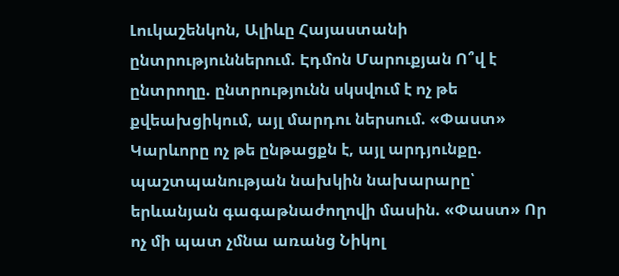Լուկաշենկոն, Ալիևը Հայաստանի ընտրություններում. Էդմոն Մարուքյան Ո՞վ է ընտրողը. ընտրությունն սկսվում է ոչ թե քվեախցիկում, այլ մարդու ներսում. «Փաստ» Կարևորը ոչ թե ընթացքն է, այլ արդյունքը. պաշտպանության նախկին նախարարը՝ երևանյան գագաթնաժողովի մասին. «Փաստ» Որ ոչ մի պատ չմնա առանց Նիկոլ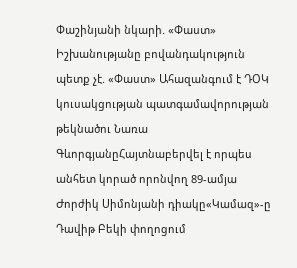Փաշինյանի նկարի. «Փաստ» Իշխանությանը բովանդակություն պետք չէ. «Փաստ» Ահազանգում է ԴՕԿ կուսակցության պատգամավորության թեկնածու Նառա ԳևորգյանըՀայտնաբերվել է որպես անհետ կորած որոնվող 89-ամյա Ժորժիկ Սիմոնյանի դիակը«Կամազ»-ը Դավիթ Բեկի փողոցում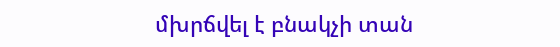մխրճվել է բնակչի տան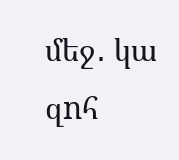մեջ․ կա զnհ